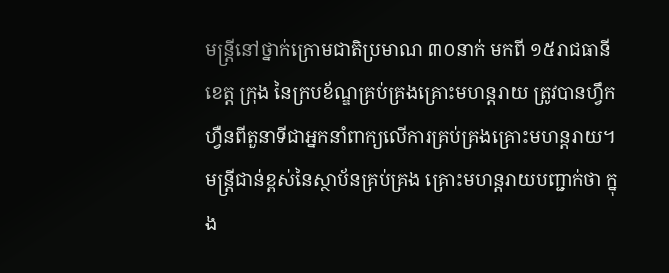មន្ត្រីនៅថ្នាក់ក្រោមជាតិប្រមាណ ៣០នាក់ មកពី ១៥រាជធានី ខេត្ត ក្រុង នៃក្របខ័ណ្ឌគ្រប់គ្រងគ្រោះមហន្តរាយ ត្រូវបានហ្វឹកហ្វឺនពីតួនាទីជាអ្នកនាំពាក្យលើការគ្រប់គ្រងគ្រោះមហន្តរាយ។ មន្ត្រីជាន់ខ្ពស់នៃស្ថាប័នគ្រប់គ្រង គ្រោះមហន្តរាយបញ្ជាក់ថា ក្នុង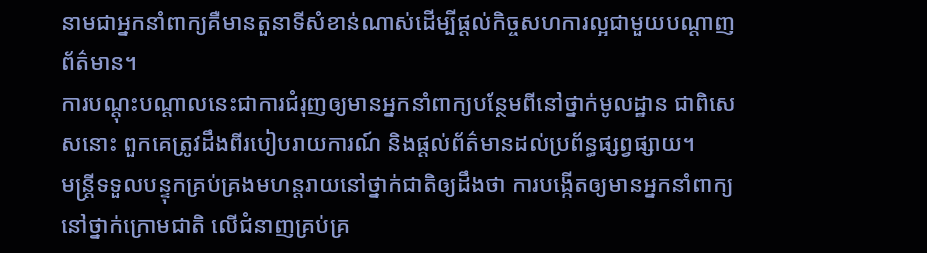នាមជាអ្នកនាំពាក្យគឺមានតួនាទីសំខាន់ណាស់ដើម្បីផ្ដល់កិច្ចសហការល្អជាមួយបណ្ដាញព័ត៌មាន។
ការបណ្ដុះបណ្ដាលនេះជាការជំរុញឲ្យមានអ្នកនាំពាក្យបន្ថែមពីនៅថ្នាក់មូលដ្ឋាន ជាពិសេសនោះ ពួកគេត្រូវដឹងពីរបៀបរាយការណ៍ និងផ្ដល់ព័ត៌មានដល់ប្រព័ន្ធផ្សព្វផ្សាយ។
មន្ត្រីទទួលបន្ទុកគ្រប់គ្រងមហន្តរាយនៅថ្នាក់ជាតិឲ្យដឹងថា ការបង្កើតឲ្យមានអ្នកនាំពាក្យនៅថ្នាក់ក្រោមជាតិ លើជំនាញគ្រប់គ្រ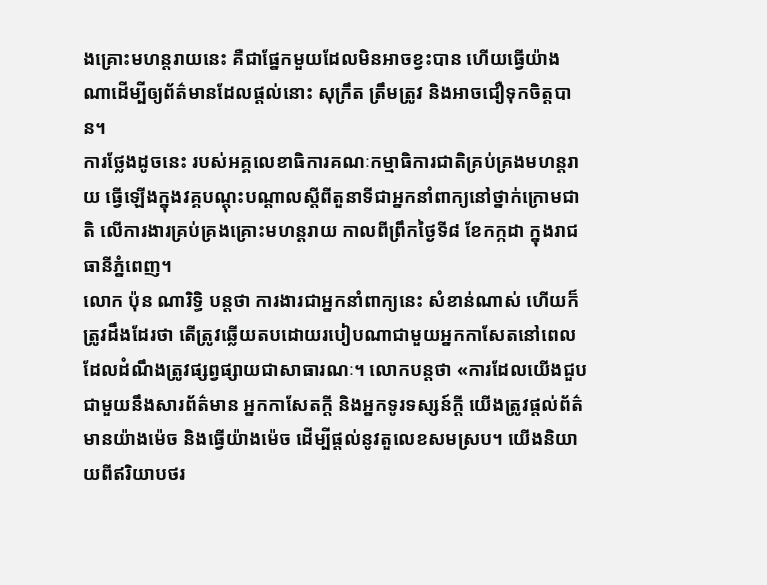ងគ្រោះមហន្តរាយនេះ គឺជាផ្នែកមួយដែលមិនអាចខ្វះបាន ហើយធ្វើយ៉ាងណាដើម្បីឲ្យព័ត៌មានដែលផ្ដល់នោះ សុក្រឹត ត្រឹមត្រូវ និងអាចជឿទុកចិត្តបាន។
ការថ្លែងដូចនេះ របស់អគ្គលេខាធិការគណៈកម្មាធិការជាតិគ្រប់គ្រងមហន្តរាយ ធ្វើឡើងក្នុងវគ្គបណ្ដុះបណ្ដាលស្ដីពីតួនាទីជាអ្នកនាំពាក្យនៅថ្នាក់ក្រោមជាតិ លើការងារគ្រប់គ្រងគ្រោះមហន្តរាយ កាលពីព្រឹកថ្ងៃទី៨ ខែកក្កដា ក្នុងរាជធានីភ្នំពេញ។
លោក ប៉ុន ណារិទ្ធិ បន្តថា ការងារជាអ្នកនាំពាក្យនេះ សំខាន់ណាស់ ហើយក៏ត្រូវដឹងដែរថា តើត្រូវឆ្លើយតបដោយរបៀបណាជាមួយអ្នកកាសែតនៅពេលដែលដំណឹងត្រូវផ្សព្វផ្សាយជាសាធារណៈ។ លោកបន្តថា «ការដែលយើងជួបជាមួយនឹងសារព័ត៌មាន អ្នកកាសែតក្តី និងអ្នកទូរទស្សន៍ក្តី យើងត្រូវផ្ដល់ព័ត៌មានយ៉ាងម៉េច និងធ្វើយ៉ាងម៉េច ដើម្បីផ្ដល់នូវតួលេខសមស្រប។ យើងនិយាយពីឥរិយាបថរ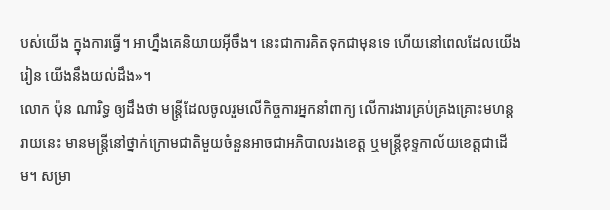បស់យើង ក្នុងការធ្វើ។ អាហ្នឹងគេនិយាយអ៊ីចឹង។ នេះជាការគិតទុកជាមុនទេ ហើយនៅពេលដែលយើងរៀន យើងនឹងយល់ដឹង»។
លោក ប៉ុន ណារិទ្ធ ឲ្យដឹងថា មន្ត្រីដែលចូលរួមលើកិច្ចការអ្នកនាំពាក្យ លើការងារគ្រប់គ្រងគ្រោះមហន្តរាយនេះ មានមន្ត្រីនៅថ្នាក់ក្រោមជាតិមួយចំនួនអាចជាអភិបាលរងខេត្ត ឬមន្ត្រីខុទ្ទកាល័យខេត្តជាដើម។ សម្រា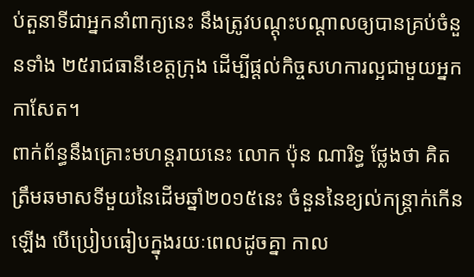ប់តួនាទីជាអ្នកនាំពាក្យនេះ នឹងត្រូវបណ្ដុះបណ្ដាលឲ្យបានគ្រប់ចំនួនទាំង ២៥រាជធានីខេត្តក្រុង ដើម្បីផ្ដល់កិច្ចសហការល្អជាមួយអ្នកកាសែត។
ពាក់ព័ន្ធនឹងគ្រោះមហន្តរាយនេះ លោក ប៉ុន ណារិទ្ធ ថ្លែងថា គិតត្រឹមឆមាសទីមួយនៃដើមឆ្នាំ២០១៥នេះ ចំនួននៃខ្យល់កន្ត្រាក់កើនឡើង បើប្រៀបធៀបក្នុងរយៈពេលដូចគ្នា កាល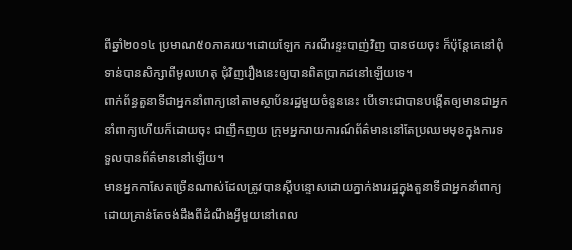ពីឆ្នាំ២០១៤ ប្រមាណ៥០ភាគរយ។ដោយឡែក ករណីរន្ទះបាញ់វិញ បានថយចុះ ក៏ប៉ុន្តែគេនៅពុំទាន់បានសិក្សាពីមូលហេតុ ជុំវិញរឿងនេះឲ្យបានពិតប្រាកដនៅឡើយទេ។
ពាក់ព័ន្ធតួនាទីជាអ្នកនាំពាក្យនៅតាមស្ថាប័នរដ្ឋមួយចំនួននេះ បើទោះជាបានបង្កើតឲ្យមានជាអ្នកនាំពាក្យហើយក៏ដោយចុះ ជាញឹកញយ ក្រុមអ្នករាយការណ៍ព័ត៌មាននៅតែប្រឈមមុខក្នុងការទទួលបានព័ត៌មាននៅឡើយ។
មានអ្នកកាសែតច្រើនណាស់ដែលត្រូវបានស្ដីបន្ទោសដោយភ្នាក់ងាររដ្ឋក្នុងតួនាទីជាអ្នកនាំពាក្យដោយគ្រាន់តែចង់ដឹងពីដំណឹងអ្វីមួយនៅពេល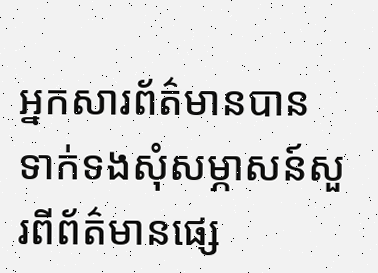អ្នកសារព័ត៌មានបានទាក់ទងសុំសម្ភាសន៍សួរពីព័ត៌មានផ្សេ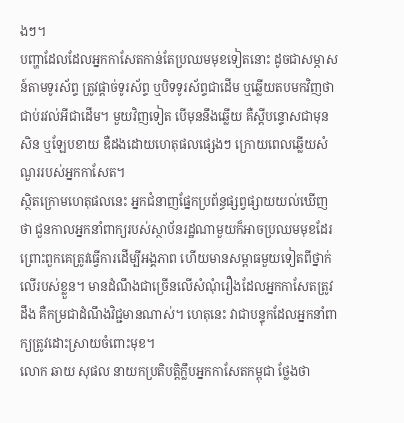ងៗ។
បញ្ហាដែលដែលអ្នកកាសែតកាន់តែប្រឈមមុខទៀតនោះ ដូចជាសម្ភាសន៍តាមទូរស័ព្ទ ត្រូវផ្ដាច់ទូរស័ព្ទ ឬបិទទូរស័ព្ទជាដើម ឬឆ្លើយតបមកវិញថា ជាប់រវល់អីជាដើម។ មួយវិញទៀត បើមុននឹងឆ្លើយ គឺស្ដីបន្ទោសជាមុនសិន ឬឡែបខាយ ឌឺដងដោយហេតុផលផ្សេងៗ ក្រោយពេលឆ្លើយសំណួររបស់អ្នកកាសែត។
ស្ថិតក្រោមហេតុផលនេះ អ្នកជំនាញផ្នែកប្រព័ន្ធផ្សព្វផ្សាយយល់ឃើញថា ជួនកាលអ្នកនាំពាក្យរបស់ស្ថាប័នរដ្ឋណាមួយក៏អាចប្រឈមមុខដែរ ព្រោះពួកគេត្រូវធ្វើការដើម្បីអង្គភាព ហើយមានសម្ពាធមួយទៀតពីថ្នាក់លើរបស់ខ្លួន។ មានដំណឹងជាច្រើនលើសំណុំរឿងដែលអ្នកកាសែតត្រូវដឹង គឺកម្រជាដំណឹងវិជ្ជមានណាស់។ ហេតុនេះ វាជាបន្ទុកដែលអ្នកនាំពាក្យត្រូវដោះស្រាយចំពោះមុខ។
លោក ឆាយ សុផល នាយកប្រតិបត្តិក្លឹបអ្នកកាសែតកម្ពុជា ថ្លែងថា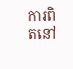ការពិតនៅ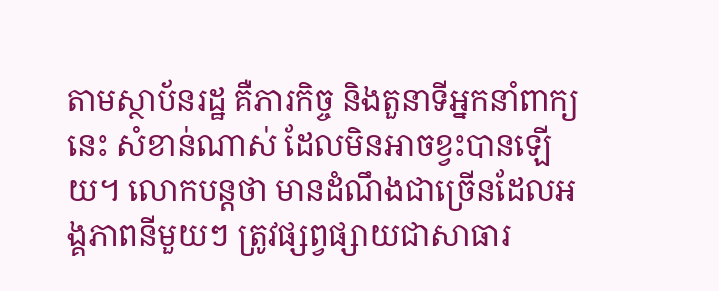តាមស្ថាប័នរដ្ឋ គឺភារកិច្ច និងតួនាទីអ្នកនាំពាក្យនេះ សំខាន់ណាស់ ដែលមិនអាចខ្វះបានឡើយ។ លោកបន្តថា មានដំណឹងជាច្រើនដែលអង្គភាពនីមួយៗ ត្រូវផ្សព្វផ្សាយជាសាធារ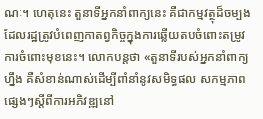ណៈ។ ហេតុនេះ តួនាទីអ្នកនាំពាក្យនេះ គឺជាកម្មវត្ថុដ៏ចម្បងដែលរដ្ឋត្រូវបំពេញកាតព្វកិច្ចក្នុងការឆ្លើយតបចំពោះតម្រូវការចំពោះមុខនេះ។ លោកបន្តថា «តួនាទីរបស់អ្នកនាំពាក្យហ្នឹង គឺសំខាន់ណាស់ដើម្បីពាំនាំនូវសមិទ្ធផល សកម្មភាពផ្សេងៗស្ដីពីការអភិវឌ្ឍនៅ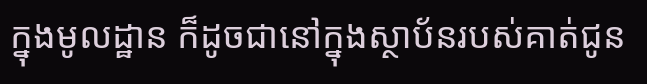ក្នុងមូលដ្ឋាន ក៏ដូចជានៅក្នុងស្ថាប័នរបស់គាត់ជូន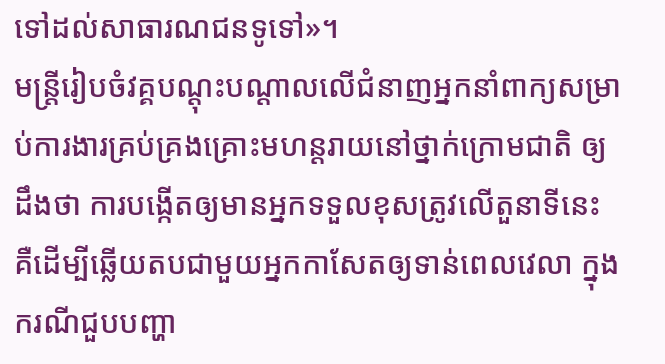ទៅដល់សាធារណជនទូទៅ»។
មន្ត្រីរៀបចំវគ្គបណ្ដុះបណ្ដាលលើជំនាញអ្នកនាំពាក្យសម្រាប់ការងារគ្រប់គ្រងគ្រោះមហន្តរាយនៅថ្នាក់ក្រោមជាតិ ឲ្យដឹងថា ការបង្កើតឲ្យមានអ្នកទទួលខុសត្រូវលើតួនាទីនេះ គឺដើម្បីឆ្លើយតបជាមួយអ្នកកាសែតឲ្យទាន់ពេលវេលា ក្នុងករណីជួបបញ្ហា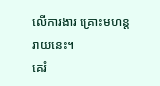លើការងារ គ្រោះមហន្តរាយនេះ។
គេរំ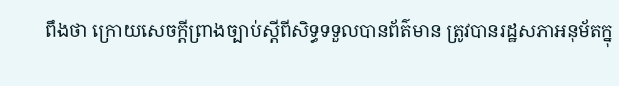ពឹងថា ក្រោយសេចក្ដីព្រាងច្បាប់ស្ដីពីសិទ្ធទទួលបានព័ត៌មាន ត្រូវបានរដ្ឋសភាអនុម័តក្នុ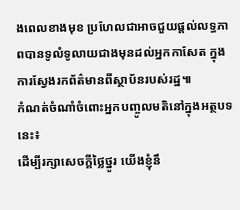ងពេលខាងមុខ ប្រហែលជាអាចជួយផ្ដល់លទ្ធភាពបានទូលំទូលាយជាងមុនដល់អ្នកកាសែត ក្នុងការស្វែងរកព័ត៌មានពីស្ថាប័នរបស់រដ្ឋ៕
កំណត់ចំណាំចំពោះអ្នកបញ្ចូលមតិនៅក្នុងអត្ថបទនេះ៖
ដើម្បីរក្សាសេចក្ដីថ្លៃថ្នូរ យើងខ្ញុំនឹ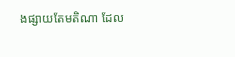ងផ្សាយតែមតិណា ដែល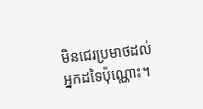មិនជេរប្រមាថដល់អ្នកដទៃប៉ុណ្ណោះ។